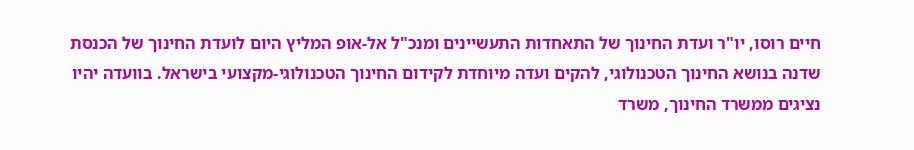חיים רוסו, יו"ר ועדת החינוך של התאחדות התעשיינים ומנכ"ל אל-אופ המליץ היום לועדת החינוך של הכנסת שדנה בנושא החינוך הטכנולוגי, להקים ועדה מיוחדת לקידום החינוך הטכנולוגי-מקצועי בישראל. בוועדה יהיו נציגים ממשרד החינוך, משרד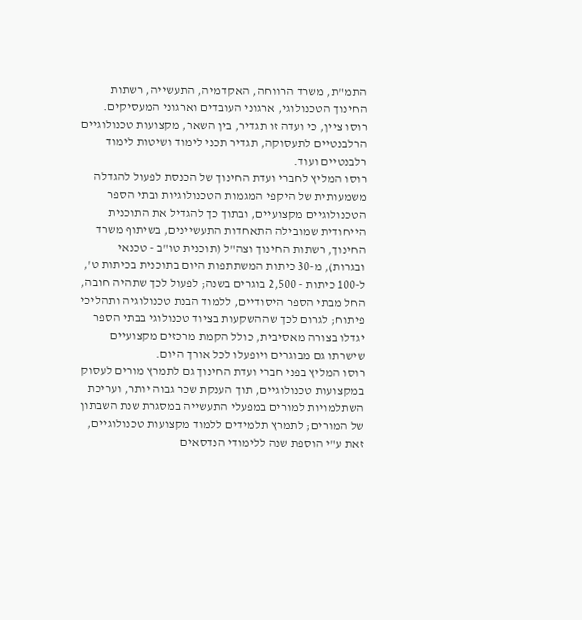התמ"ת, משרד הרווחה, האקדמיה, התעשייה, רשתות החינוך הטכנולוגי, ארגוני העובדים וארגוני המעסיקים.
רוסו ציין, כי ועדה זו תגדיר, בין השאר, מקצועות טכנולוגיים הרלבנטיים לתעסוקה, תגדיר תכני לימוד ושיטות לימוד רלבנטיים ועוד.
רוסו המליץ לחברי ועדת החינוך של הכנסת לפעול להגדלה משמעותית של היקפי המגמות הטכנולוגיות ובתי הספר הטכנולוגיים מקצועיים, ובתוך כך להגדיל את התוכנית הייחודית שמובילה התאחדות התעשיינים, בשיתוף משרד החינוך, רשתות החינוך וצה"ל (תוכנית טו"ב - טכנאי ובגרות), מ-30 כיתות המשתתפות היום בתוכנית בכיתות ט', ל-100 כיתות - 2,500 בוגרים בשנה; לפעול לכך שתהיה חובה, החל מבתי הספר היסודיים, ללמוד הבנת טכנולוגיה ותהליכי פיתוח; לגרום לכך שההשקעות בציוד טכנולוגי בבתי הספר יגדלו בצורה מאסיבית, כולל הקמת מרכזים מקצועיים שישרתו גם מבוגרים ויופעלו לכל אורך היום.
רוסו המליץ בפני חברי ועדת החינוך גם לתמרץ מורים לעסוק במקצועות טכנולוגיים, תוך הענקת שכר גבוה יותר, ועריכת השתלמויות למורים במפעלי התעשייה במסגרת שנת השבתון של המורים; לתמרץ תלמידים ללמוד מקצועות טכנולוגיים, זאת ע"י הוספת שנה ללימודי הנדסאים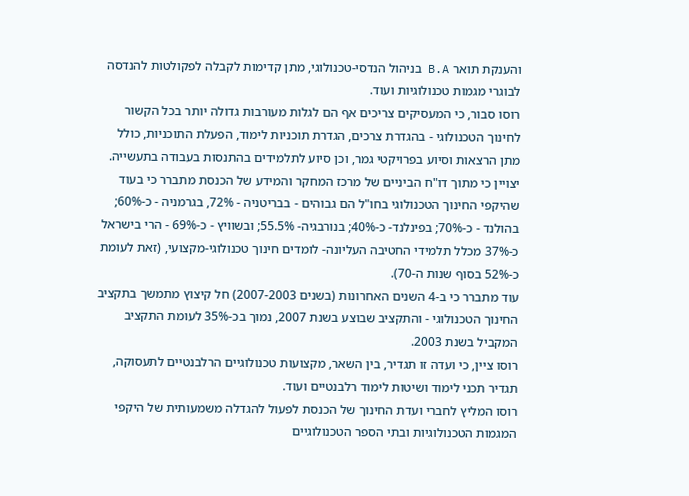והענקת תואר B.A בניהול הנדסי-טכנולוגי, מתן קדימות לקבלה לפקולטות להנדסה לבוגרי מגמות טכנולוגיות ועוד.
רוסו סבור, כי המעסיקים צריכים אף הם לגלות מעורבות גדולה יותר בכל הקשור לחינוך הטכנולוגי - בהגדרת צרכים, הגדרת תוכניות לימוד, הפעלת התוכניות, כולל מתן הרצאות וסיוע בפרויקטי גמר, וכן סיוע לתלמידים בהתנסות בעבודה בתעשייה.
יצויין כי מתוך דו"ח הביניים של מרכז המחקר והמידע של הכנסת מתברר כי בעוד שהיקפי החינוך הטכנולוגי בחו"ל הם גבוהים - בבריטניה - 72%, בגרמניה - כ-60%; בהולנד - כ-70%; בפינלנד- כ-40%; בנורבגיה- 55.5%; ובשוויץ - כ-69% - הרי בישראל כ-37% מכלל תלמידי החטיבה העליונה- לומדים חינוך טכנולוגי-מקצועי, (זאת לעומת כ-52% בסוף שנות ה-70).
עוד מתברר כי ב-4 השנים האחרונות (בשנים 2007-2003) חל קיצוץ מתמשך בתקציב החינוך הטכנולוגי - והתקציב שבוצע בשנת 2007, נמוך בכ-35% לעומת התקציב המקביל בשנת 2003.
רוסו ציין, כי ועדה זו תגדיר, בין השאר, מקצועות טכנולוגיים הרלבנטיים לתעסוקה, תגדיר תכני לימוד ושיטות לימוד רלבנטיים ועוד.
רוסו המליץ לחברי ועדת החינוך של הכנסת לפעול להגדלה משמעותית של היקפי המגמות הטכנולוגיות ובתי הספר הטכנולוגיים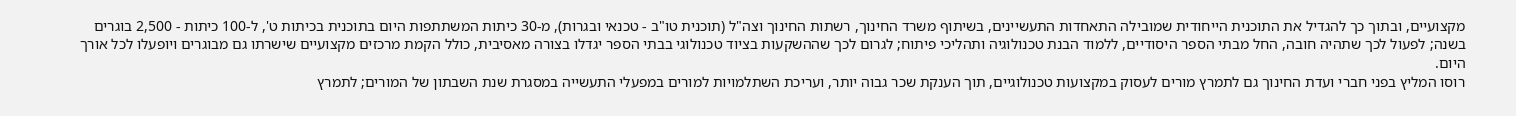מקצועיים, ובתוך כך להגדיל את התוכנית הייחודית שמובילה התאחדות התעשיינים, בשיתוף משרד החינוך, רשתות החינוך וצה"ל (תוכנית טו"ב - טכנאי ובגרות), מ-30 כיתות המשתתפות היום בתוכנית בכיתות ט', ל-100 כיתות - 2,500 בוגרים בשנה; לפעול לכך שתהיה חובה, החל מבתי הספר היסודיים, ללמוד הבנת טכנולוגיה ותהליכי פיתוח; לגרום לכך שההשקעות בציוד טכנולוגי בבתי הספר יגדלו בצורה מאסיבית, כולל הקמת מרכזים מקצועיים שישרתו גם מבוגרים ויופעלו לכל אורך היום.
רוסו המליץ בפני חברי ועדת החינוך גם לתמרץ מורים לעסוק במקצועות טכנולוגיים, תוך הענקת שכר גבוה יותר, ועריכת השתלמויות למורים במפעלי התעשייה במסגרת שנת השבתון של המורים; לתמרץ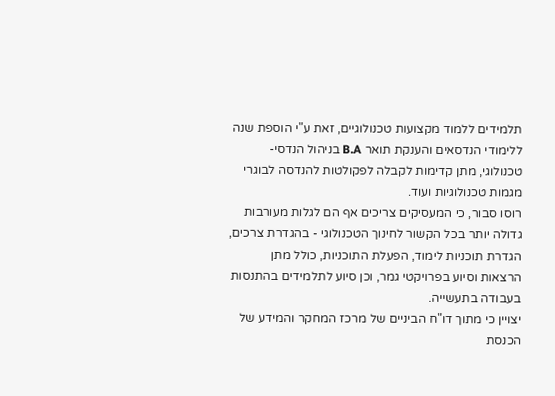תלמידים ללמוד מקצועות טכנולוגיים, זאת ע"י הוספת שנה ללימודי הנדסאים והענקת תואר B.A בניהול הנדסי-טכנולוגי, מתן קדימות לקבלה לפקולטות להנדסה לבוגרי מגמות טכנולוגיות ועוד.
רוסו סבור, כי המעסיקים צריכים אף הם לגלות מעורבות גדולה יותר בכל הקשור לחינוך הטכנולוגי - בהגדרת צרכים, הגדרת תוכניות לימוד, הפעלת התוכניות, כולל מתן הרצאות וסיוע בפרויקטי גמר, וכן סיוע לתלמידים בהתנסות בעבודה בתעשייה.
יצויין כי מתוך דו"ח הביניים של מרכז המחקר והמידע של הכנסת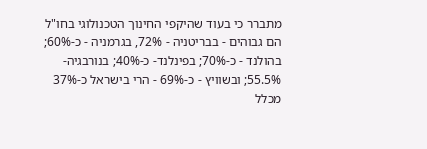מתברר כי בעוד שהיקפי החינוך הטכנולוגי בחו"ל הם גבוהים - בבריטניה - 72%, בגרמניה - כ-60%; בהולנד - כ-70%; בפינלנד- כ-40%; בנורבגיה- 55.5%; ובשוויץ - כ-69% - הרי בישראל כ-37% מכלל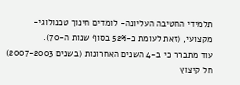תלמידי החטיבה העליונה- לומדים חינוך טכנולוגי-מקצועי, (זאת לעומת כ-52% בסוף שנות ה-70).
עוד מתברר כי ב-4 השנים האחרונות (בשנים 2007-2003) חל קיצוץ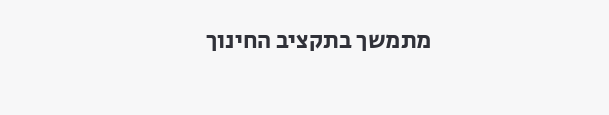מתמשך בתקציב החינוך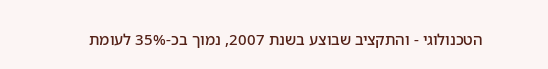הטכנולוגי - והתקציב שבוצע בשנת 2007, נמוך בכ-35% לעומת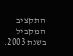התקציב המקביל בשנת 2003.